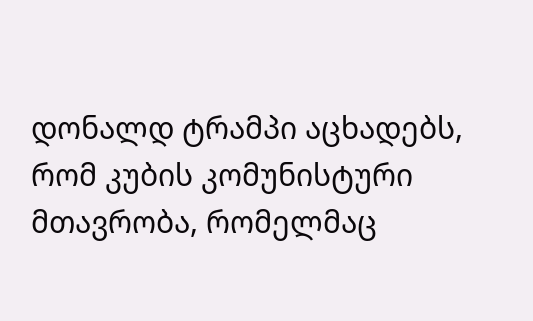დონალდ ტრამპი აცხადებს, რომ კუბის კომუნისტური მთავრობა, რომელმაც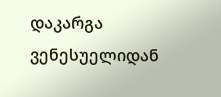დაკარგა ვენესუელიდან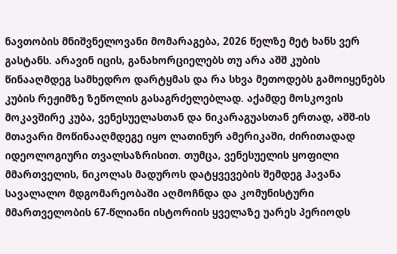ნავთობის მნიშვნელოვანი მომარაგება, 2026 წელზე მეტ ხანს ვერ გასტანს. არავინ იცის, განახორციელებს თუ არა აშშ კუბის წინააღმდეგ სამხედრო დარტყმას და რა სხვა მეთოდებს გამოიყენებს კუბის რეჟიმზე ზეწოლის გასაგრძელებლად. აქამდე მოსკოვის მოკავშირე კუბა, ვენესუელასთან და ნიკარაგუასთან ერთად, აშშ-ის მთავარი მოწინააღმდეგე იყო ლათინურ ამერიკაში, ძირითადად იდეოლოგიური თვალსაზრისით. თუმცა, ვენესუელის ყოფილი მმართველის, ნიკოლას მადუროს დატყვევების შემდეგ ჰავანა სავალალო მდგომარეობაში აღმოჩნდა და კომუნისტური მმართველობის 67-წლიანი ისტორიის ყველაზე უარეს პერიოდს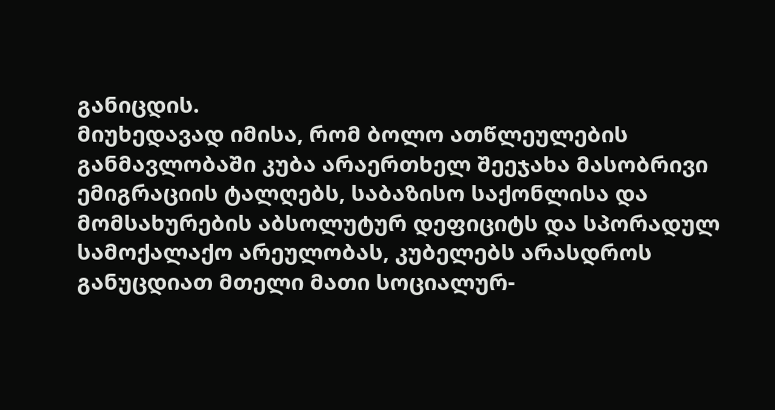განიცდის.
მიუხედავად იმისა, რომ ბოლო ათწლეულების განმავლობაში კუბა არაერთხელ შეეჯახა მასობრივი ემიგრაციის ტალღებს, საბაზისო საქონლისა და მომსახურების აბსოლუტურ დეფიციტს და სპორადულ სამოქალაქო არეულობას, კუბელებს არასდროს განუცდიათ მთელი მათი სოციალურ-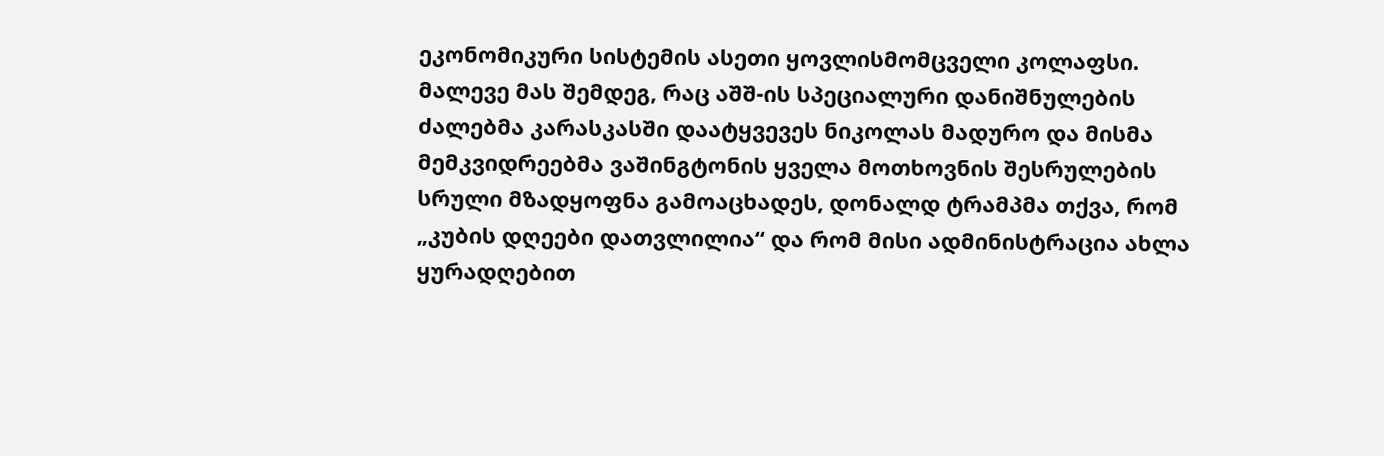ეკონომიკური სისტემის ასეთი ყოვლისმომცველი კოლაფსი. მალევე მას შემდეგ, რაც აშშ-ის სპეციალური დანიშნულების ძალებმა კარასკასში დაატყვევეს ნიკოლას მადურო და მისმა მემკვიდრეებმა ვაშინგტონის ყველა მოთხოვნის შესრულების სრული მზადყოფნა გამოაცხადეს, დონალდ ტრამპმა თქვა, რომ „კუბის დღეები დათვლილია“ და რომ მისი ადმინისტრაცია ახლა ყურადღებით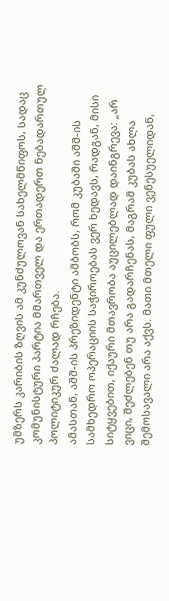უმზერს კარიბის ზღვის ამ კუნძულოვან სახელმწიფოს, სადაც კომუნისტური პარტია მმართველ და ერთადერთ ნებადართულ პოლიტიკურ ძალად რჩება.
ამასთან, აშშ-ის პრეზიდენტი ამბობს, რომ კუბაში აშშ-ის სამხედრო ოპერაციის საჭიროებას ვერ ხედავს, რადგან, მისი სიტყვებით, იქაური მთავრობა აუცილებლად დაინგრევა: „არ ვიცი, შეძლებენ თუ არა გადარჩენას, მაგრამ კუბას ახლა შემოსავალი არა აქვს. მათი მთელი ფული ვენესუელიდან,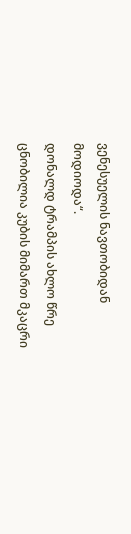ვენესუელის ნავთობიდან მოდიოდა“.
დონალდ ტრამპის ახლო წრე ცნობილია კუბის მიმართ მკაცრი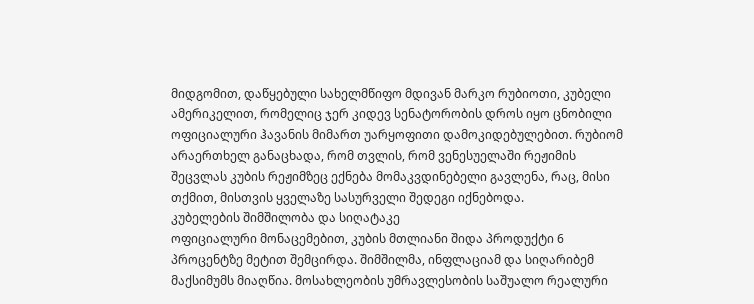მიდგომით, დაწყებული სახელმწიფო მდივან მარკო რუბიოთი, კუბელი ამერიკელით, რომელიც ჯერ კიდევ სენატორობის დროს იყო ცნობილი ოფიციალური ჰავანის მიმართ უარყოფითი დამოკიდებულებით. რუბიომ არაერთხელ განაცხადა, რომ თვლის, რომ ვენესუელაში რეჟიმის შეცვლას კუბის რეჟიმზეც ექნება მომაკვდინებელი გავლენა, რაც, მისი თქმით, მისთვის ყველაზე სასურველი შედეგი იქნებოდა.
კუბელების შიმშილობა და სიღატაკე
ოფიციალური მონაცემებით, კუბის მთლიანი შიდა პროდუქტი 6 პროცენტზე მეტით შემცირდა. შიმშილმა, ინფლაციამ და სიღარიბემ მაქსიმუმს მიაღწია. მოსახლეობის უმრავლესობის საშუალო რეალური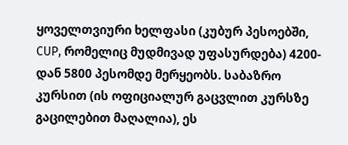ყოველთვიური ხელფასი (კუბურ პესოებში, CUP, რომელიც მუდმივად უფასურდება) 4200-დან 5800 პესომდე მერყეობს. საბაზრო კურსით (ის ოფიციალურ გაცვლით კურსზე გაცილებით მაღალია), ეს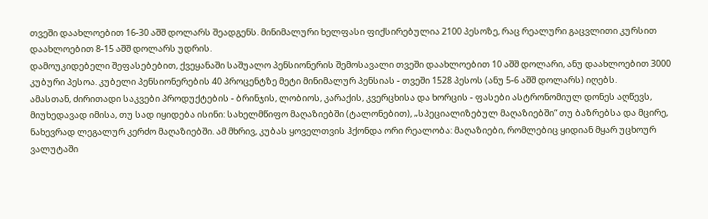თვეში დაახლოებით 16-30 აშშ დოლარს შეადგენს. მინიმალური ხელფასი ფიქსირებულია 2100 პესოზე, რაც რეალური გაცვლითი კურსით დაახლოებით 8-15 აშშ დოლარს უდრის.
დამოუკიდებელი შეფასებებით, ქვეყანაში საშუალო პენსიონერის შემოსავალი თვეში დაახლოებით 10 აშშ დოლარი, ანუ დაახლოებით 3000 კუბური პესოა. კუბელი პენსიონერების 40 პროცენტზე მეტი მინიმალურ პენსიას - თვეში 1528 პესოს (ანუ 5-6 აშშ დოლარს) იღებს.
ამასთან, ძირითადი საკვები პროდუქტების - ბრინჯის, ლობიოს, კარაქის, კვერცხისა და ხორცის - ფასები ასტრონომიულ დონეს აღწევს, მიუხედავად იმისა, თუ სად იყიდება ისინი: სახელმწიფო მაღაზიებში (ტალონებით), „სპეციალიზებულ მაღაზიებში“ თუ ბაზრებსა და მცირე, ნახევრად ლეგალურ კერძო მაღაზიებში. ამ მხრივ, კუბას ყოველთვის ჰქონდა ორი რეალობა: მაღაზიები, რომლებიც ყიდიან მყარ უცხოურ ვალუტაში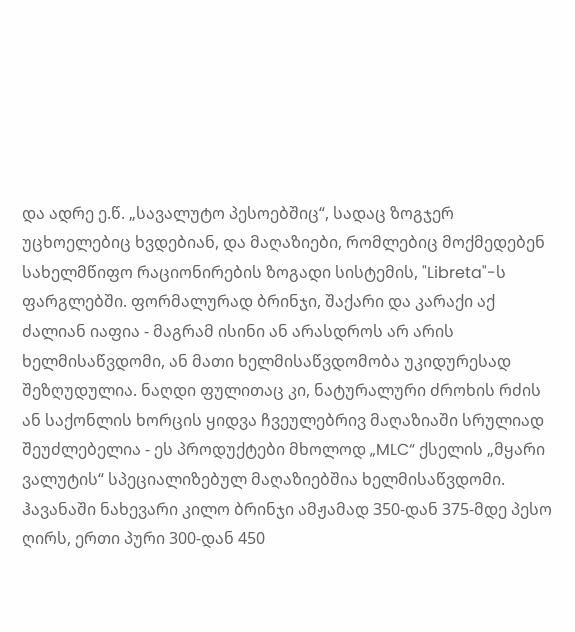და ადრე ე.წ. „სავალუტო პესოებშიც“, სადაც ზოგჯერ უცხოელებიც ხვდებიან, და მაღაზიები, რომლებიც მოქმედებენ სახელმწიფო რაციონირების ზოგადი სისტემის, "Libreta"-ს ფარგლებში. ფორმალურად ბრინჯი, შაქარი და კარაქი აქ ძალიან იაფია - მაგრამ ისინი ან არასდროს არ არის ხელმისაწვდომი, ან მათი ხელმისაწვდომობა უკიდურესად შეზღუდულია. ნაღდი ფულითაც კი, ნატურალური ძროხის რძის ან საქონლის ხორცის ყიდვა ჩვეულებრივ მაღაზიაში სრულიად შეუძლებელია - ეს პროდუქტები მხოლოდ „MLC“ ქსელის „მყარი ვალუტის“ სპეციალიზებულ მაღაზიებშია ხელმისაწვდომი.
ჰავანაში ნახევარი კილო ბრინჯი ამჟამად 350-დან 375-მდე პესო ღირს, ერთი პური 300-დან 450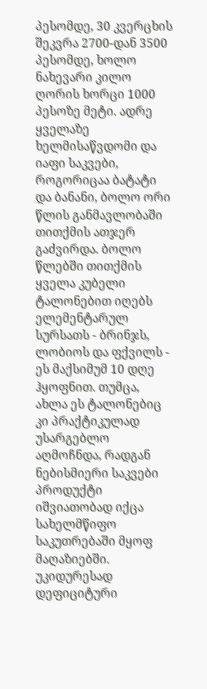პესომდე, 30 კვერცხის შეკვრა 2700-დან 3500 პესომდე, ხოლო ნახევარი კილო ღორის ხორცი 1000 პესოზე მეტი. ადრე ყველაზე ხელმისაწვდომი და იაფი საკვები, როგორიცაა ბატატი და ბანანი, ბოლო ორი წლის განმავლობაში თითქმის ათჯერ გაძვირდა. ბოლო წლებში თითქმის ყველა კუბელი ტალონებით იღებს ელემენტარულ სურსათს - ბრინჯს, ლობიოს და ფქვილს - ეს მაქსიმუმ 10 დღე ჰყოფნით. თუმცა, ახლა ეს ტალონებიც კი პრაქტიკულად უსარგებლო აღმოჩნდა, რადგან ნებისმიერი საკვები პროდუქტი იშვიათობად იქცა სახელმწიფო საკუთრებაში მყოფ მაღაზიებში. უკიდურესად დეფიციტური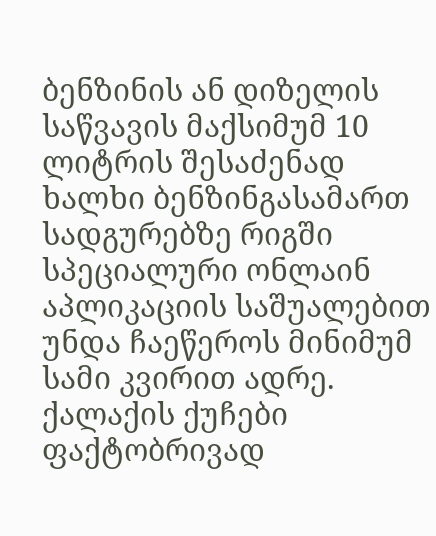ბენზინის ან დიზელის საწვავის მაქსიმუმ 10 ლიტრის შესაძენად ხალხი ბენზინგასამართ სადგურებზე რიგში სპეციალური ონლაინ აპლიკაციის საშუალებით უნდა ჩაეწეროს მინიმუმ სამი კვირით ადრე. ქალაქის ქუჩები ფაქტობრივად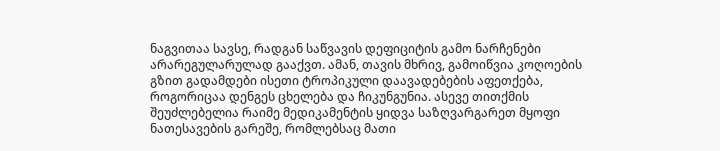ნაგვითაა სავსე, რადგან საწვავის დეფიციტის გამო ნარჩენები არარეგულარულად გააქვთ. ამან, თავის მხრივ, გამოიწვია კოღოების გზით გადამდები ისეთი ტროპიკული დაავადებების აფეთქება, როგორიცაა დენგეს ცხელება და ჩიკუნგუნია. ასევე თითქმის შეუძლებელია რაიმე მედიკამენტის ყიდვა საზღვარგარეთ მყოფი ნათესავების გარეშე, რომლებსაც მათი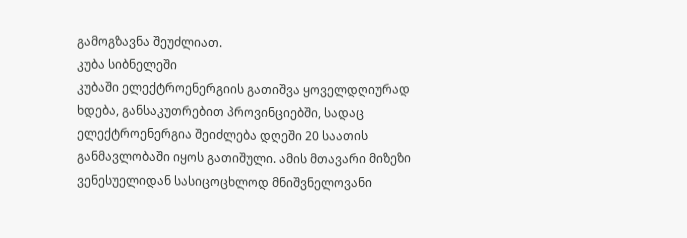გამოგზავნა შეუძლიათ.
კუბა სიბნელეში
კუბაში ელექტროენერგიის გათიშვა ყოველდღიურად ხდება, განსაკუთრებით პროვინციებში, სადაც ელექტროენერგია შეიძლება დღეში 20 საათის განმავლობაში იყოს გათიშული. ამის მთავარი მიზეზი ვენესუელიდან სასიცოცხლოდ მნიშვნელოვანი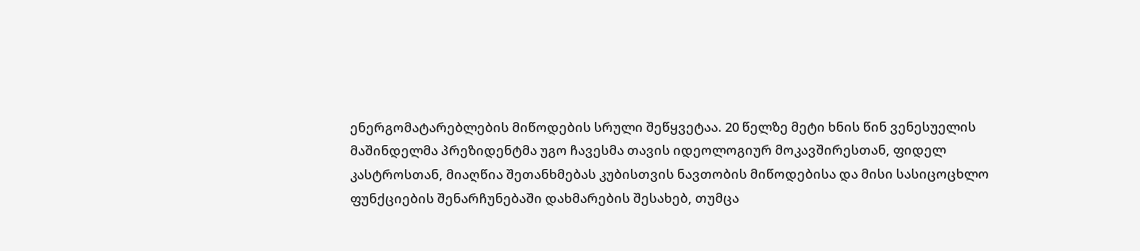ენერგომატარებლების მიწოდების სრული შეწყვეტაა. 20 წელზე მეტი ხნის წინ ვენესუელის მაშინდელმა პრეზიდენტმა უგო ჩავესმა თავის იდეოლოგიურ მოკავშირესთან, ფიდელ კასტროსთან, მიაღწია შეთანხმებას კუბისთვის ნავთობის მიწოდებისა და მისი სასიცოცხლო ფუნქციების შენარჩუნებაში დახმარების შესახებ, თუმცა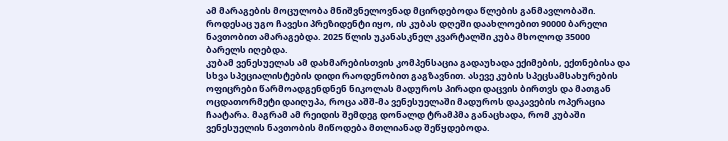ამ მარაგების მოცულობა მნიშვნელოვნად მცირდებოდა წლების განმავლობაში. როდესაც უგო ჩავესი პრეზიდენტი იყო, ის კუბას დღეში დაახლოებით 90000 ბარელი ნავთობით ამარაგებდა. 2025 წლის უკანასკნელ კვარტალში კუბა მხოლოდ 35000 ბარელს იღებდა.
კუბამ ვენესუელას ამ დახმარებისთვის კომპენსაცია გადაუხადა ექიმების, ექთნებისა და სხვა სპეციალისტების დიდი რაოდენობით გაგზავნით. ასევე კუბის სპეცსამსახურების ოფიცრები წარმოადგენდნენ ნიკოლას მადუროს პირადი დაცვის ბირთვს და მათგან ოცდათორმეტი დაიღუპა, როცა აშშ-მა ვენესუელაში მადუროს დაკავების ოპერაცია ჩაატარა. მაგრამ ამ რეიდის შემდეგ დონალდ ტრამპმა განაცხადა, რომ კუბაში ვენესუელის ნავთობის მიწოდება მთლიანად შეწყდებოდა.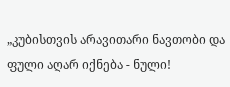„კუბისთვის არავითარი ნავთობი და ფული აღარ იქნება - ნული!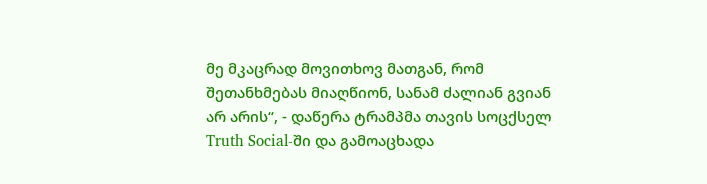მე მკაცრად მოვითხოვ მათგან, რომ შეთანხმებას მიაღწიონ, სანამ ძალიან გვიან არ არის“, - დაწერა ტრამპმა თავის სოცქსელ Truth Social-ში და გამოაცხადა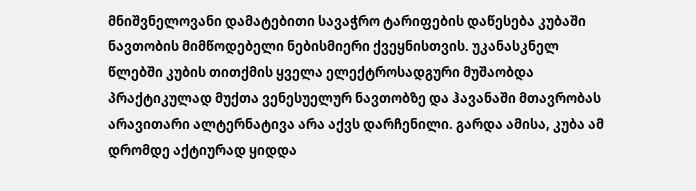მნიშვნელოვანი დამატებითი სავაჭრო ტარიფების დაწესება კუბაში ნავთობის მიმწოდებელი ნებისმიერი ქვეყნისთვის. უკანასკნელ წლებში კუბის თითქმის ყველა ელექტროსადგური მუშაობდა პრაქტიკულად მუქთა ვენესუელურ ნავთობზე და ჰავანაში მთავრობას არავითარი ალტერნატივა არა აქვს დარჩენილი. გარდა ამისა, კუბა ამ დრომდე აქტიურად ყიდდა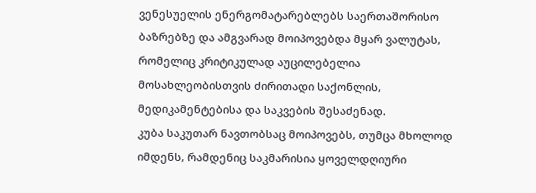ვენესუელის ენერგომატარებლებს საერთაშორისო ბაზრებზე და ამგვარად მოიპოვებდა მყარ ვალუტას, რომელიც კრიტიკულად აუცილებელია მოსახლეობისთვის ძირითადი საქონლის, მედიკამენტებისა და საკვების შესაძენად.
კუბა საკუთარ ნავთობსაც მოიპოვებს, თუმცა მხოლოდ იმდენს, რამდენიც საკმარისია ყოველდღიური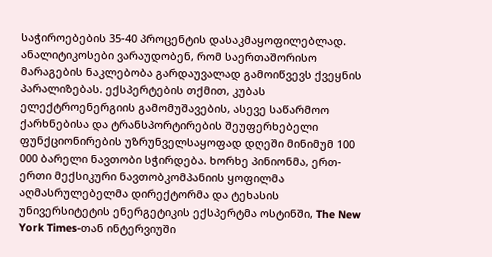საჭიროებების 35-40 პროცენტის დასაკმაყოფილებლად. ანალიტიკოსები ვარაუდობენ, რომ საერთაშორისო მარაგების ნაკლებობა გარდაუვალად გამოიწვევს ქვეყნის პარალიზებას. ექსპერტების თქმით, კუბას ელექტროენერგიის გამომუშავების, ასევე საწარმოო ქარხნებისა და ტრანსპორტირების შეუფერხებელი ფუნქციონირების უზრუნველსაყოფად დღეში მინიმუმ 100 000 ბარელი ნავთობი სჭირდება. ხორხე პინიონმა, ერთ-ერთი მექსიკური ნავთობკომპანიის ყოფილმა აღმასრულებელმა დირექტორმა და ტეხასის უნივერსიტეტის ენერგეტიკის ექსპერტმა ოსტინში, The New York Times-თან ინტერვიუში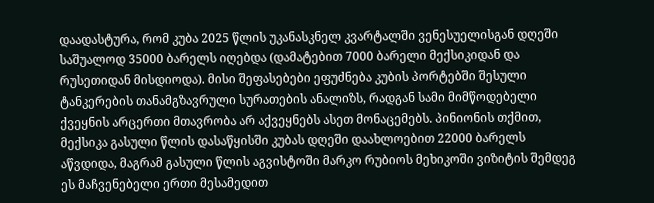დაადასტურა, რომ კუბა 2025 წლის უკანასკნელ კვარტალში ვენესუელისგან დღეში საშუალოდ 35000 ბარელს იღებდა (დამატებით 7000 ბარელი მექსიკიდან და რუსეთიდან მისდიოდა). მისი შეფასებები ეფუძნება კუბის პორტებში შესული ტანკერების თანამგზავრული სურათების ანალიზს, რადგან სამი მიმწოდებელი ქვეყნის არცერთი მთავრობა არ აქვეყნებს ასეთ მონაცემებს. პინიონის თქმით, მექსიკა გასული წლის დასაწყისში კუბას დღეში დაახლოებით 22000 ბარელს აწვდიდა, მაგრამ გასული წლის აგვისტოში მარკო რუბიოს მეხიკოში ვიზიტის შემდეგ ეს მაჩვენებელი ერთი მესამედით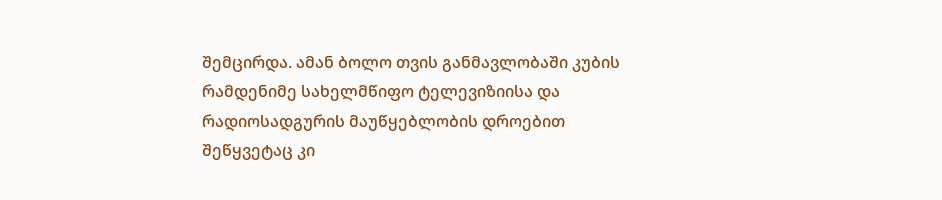შემცირდა. ამან ბოლო თვის განმავლობაში კუბის რამდენიმე სახელმწიფო ტელევიზიისა და რადიოსადგურის მაუწყებლობის დროებით შეწყვეტაც კი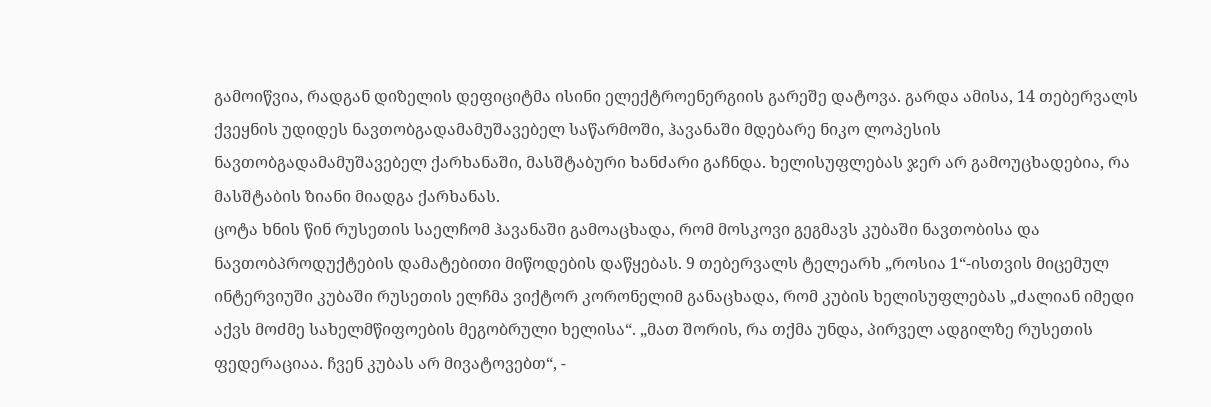გამოიწვია, რადგან დიზელის დეფიციტმა ისინი ელექტროენერგიის გარეშე დატოვა. გარდა ამისა, 14 თებერვალს ქვეყნის უდიდეს ნავთობგადამამუშავებელ საწარმოში, ჰავანაში მდებარე ნიკო ლოპესის ნავთობგადამამუშავებელ ქარხანაში, მასშტაბური ხანძარი გაჩნდა. ხელისუფლებას ჯერ არ გამოუცხადებია, რა მასშტაბის ზიანი მიადგა ქარხანას.
ცოტა ხნის წინ რუსეთის საელჩომ ჰავანაში გამოაცხადა, რომ მოსკოვი გეგმავს კუბაში ნავთობისა და ნავთობპროდუქტების დამატებითი მიწოდების დაწყებას. 9 თებერვალს ტელეარხ „როსია 1“-ისთვის მიცემულ ინტერვიუში კუბაში რუსეთის ელჩმა ვიქტორ კორონელიმ განაცხადა, რომ კუბის ხელისუფლებას „ძალიან იმედი აქვს მოძმე სახელმწიფოების მეგობრული ხელისა“. „მათ შორის, რა თქმა უნდა, პირველ ადგილზე რუსეთის ფედერაციაა. ჩვენ კუბას არ მივატოვებთ“, -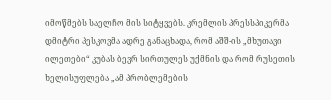იმოწმებს საელჩო მის სიტყვებს. კრემლის პრესსპიკერმა დმიტრი პესკოვმა ადრე განაცხადა, რომ აშშ-ის „მხუთავი ილეთები“ კუბას ბევრ სირთულეს უქმნის და რომ რუსეთის ხელისუფლება „ამ პრობლემების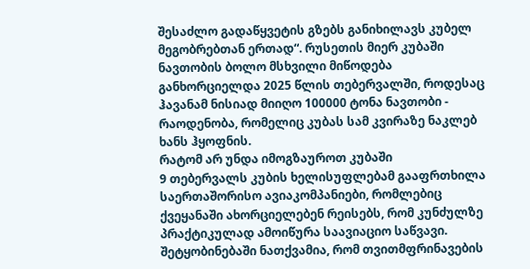შესაძლო გადაწყვეტის გზებს განიხილავს კუბელ მეგობრებთან ერთად“. რუსეთის მიერ კუბაში ნავთობის ბოლო მსხვილი მიწოდება განხორციელდა 2025 წლის თებერვალში, როდესაც ჰავანამ ნისიად მიიღო 100000 ტონა ნავთობი - რაოდენობა, რომელიც კუბას სამ კვირაზე ნაკლებ ხანს ჰყოფნის.
რატომ არ უნდა იმოგზაუროთ კუბაში
9 თებერვალს კუბის ხელისუფლებამ გააფრთხილა საერთაშორისო ავიაკომპანიები, რომლებიც ქვეყანაში ახორციელებენ რეისებს, რომ კუნძულზე პრაქტიკულად ამოიწურა საავიაციო საწვავი. შეტყობინებაში ნათქვამია, რომ თვითმფრინავების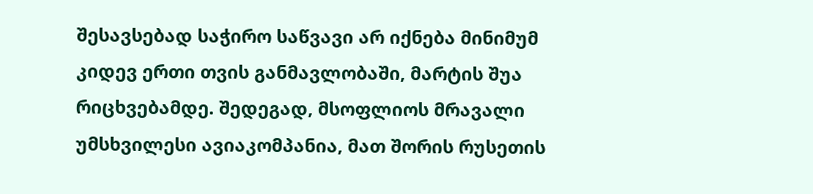შესავსებად საჭირო საწვავი არ იქნება მინიმუმ კიდევ ერთი თვის განმავლობაში, მარტის შუა რიცხვებამდე. შედეგად, მსოფლიოს მრავალი უმსხვილესი ავიაკომპანია, მათ შორის რუსეთის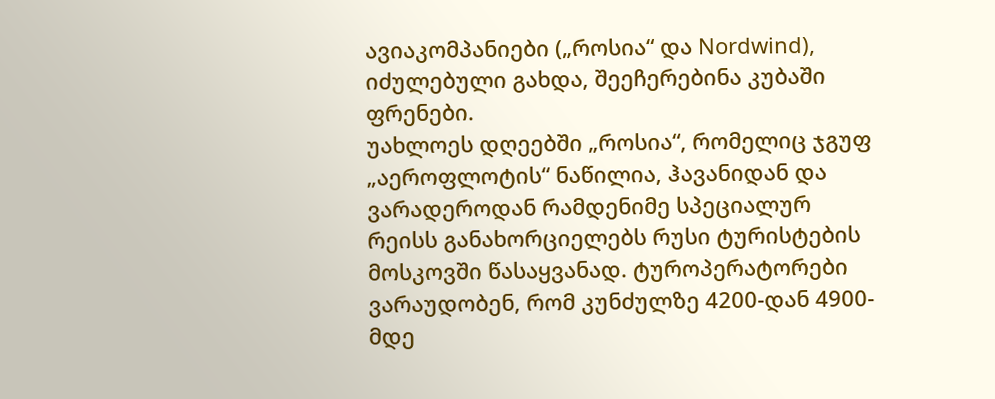ავიაკომპანიები („როსია“ და Nordwind), იძულებული გახდა, შეეჩერებინა კუბაში ფრენები.
უახლოეს დღეებში „როსია“, რომელიც ჯგუფ „აეროფლოტის“ ნაწილია, ჰავანიდან და ვარადეროდან რამდენიმე სპეციალურ რეისს განახორციელებს რუსი ტურისტების მოსკოვში წასაყვანად. ტუროპერატორები ვარაუდობენ, რომ კუნძულზე 4200-დან 4900-მდე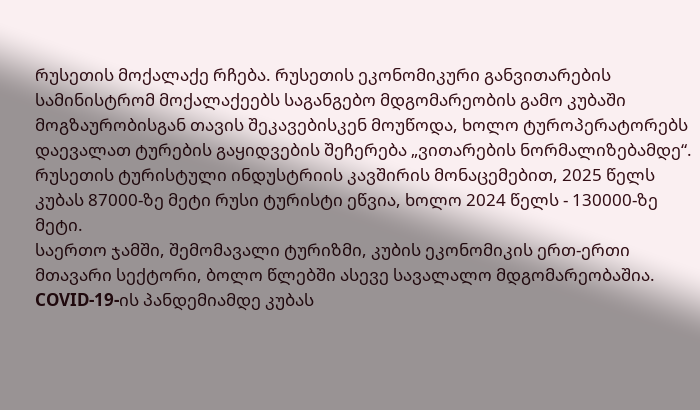რუსეთის მოქალაქე რჩება. რუსეთის ეკონომიკური განვითარების სამინისტრომ მოქალაქეებს საგანგებო მდგომარეობის გამო კუბაში მოგზაურობისგან თავის შეკავებისკენ მოუწოდა, ხოლო ტუროპერატორებს დაევალათ ტურების გაყიდვების შეჩერება „ვითარების ნორმალიზებამდე“. რუსეთის ტურისტული ინდუსტრიის კავშირის მონაცემებით, 2025 წელს კუბას 87000-ზე მეტი რუსი ტურისტი ეწვია, ხოლო 2024 წელს - 130000-ზე მეტი.
საერთო ჯამში, შემომავალი ტურიზმი, კუბის ეკონომიკის ერთ-ერთი მთავარი სექტორი, ბოლო წლებში ასევე სავალალო მდგომარეობაშია. COVID-19-ის პანდემიამდე კუბას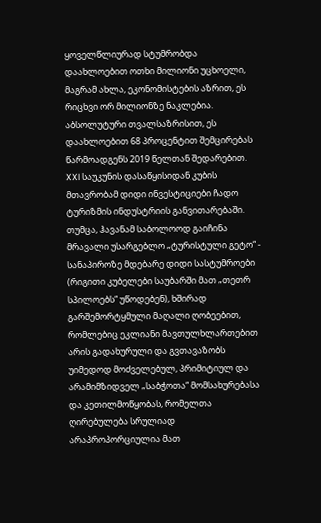ყოველწლიურად სტუმრობდა დაახლოებით ოთხი მილიონი უცხოელი, მაგრამ ახლა, ეკონომისტების აზრით, ეს რიცხვი ორ მილიონზე ნაკლებია. აბსოლუტური თვალსაზრისით, ეს დაახლოებით 68 პროცენტით შემცირებას წარმოადგენს 2019 წელთან შედარებით.
XXI საუკუნის დასაწყისიდან კუბის მთავრობამ დიდი ინვესტიციები ჩადო ტურიზმის ინდუსტრიის განვითარებაში. თუმცა, ჰავანამ საბოლოოდ გაიჩინა მრავალი უსარგებლო „ტურისტული გეტო“ - სანაპიროზე მდებარე დიდი სასტუმროები (რიგითი კუბელები საუბარში მათ „თეთრ სპილოებს“ უწოდებენ), ხშირად გარშემორტყმული მაღალი ღობეებით, რომლებიც ეკლიანი მავთულხლართებით არის გადახურული და გვთავაზობს უიმედოდ მოძველებულ, პრიმიტიულ და არამიმზიდველ „საბჭოთა“ მომსახურებასა და კეთილმოწყობას, რომელთა ღირებულება სრულიად არაპროპორციულია მათ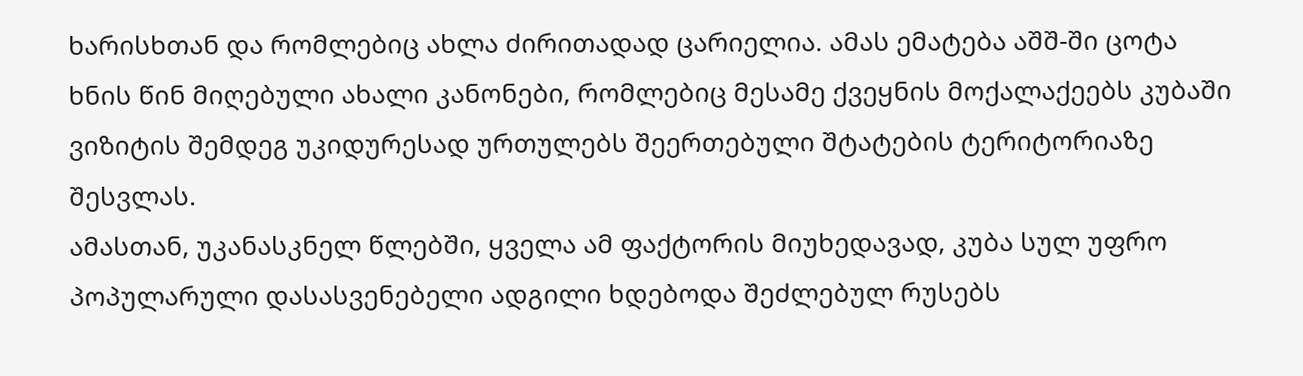ხარისხთან და რომლებიც ახლა ძირითადად ცარიელია. ამას ემატება აშშ-ში ცოტა ხნის წინ მიღებული ახალი კანონები, რომლებიც მესამე ქვეყნის მოქალაქეებს კუბაში ვიზიტის შემდეგ უკიდურესად ურთულებს შეერთებული შტატების ტერიტორიაზე შესვლას.
ამასთან, უკანასკნელ წლებში, ყველა ამ ფაქტორის მიუხედავად, კუბა სულ უფრო პოპულარული დასასვენებელი ადგილი ხდებოდა შეძლებულ რუსებს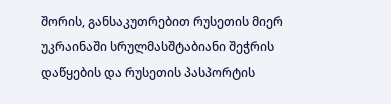შორის, განსაკუთრებით რუსეთის მიერ უკრაინაში სრულმასშტაბიანი შეჭრის დაწყების და რუსეთის პასპორტის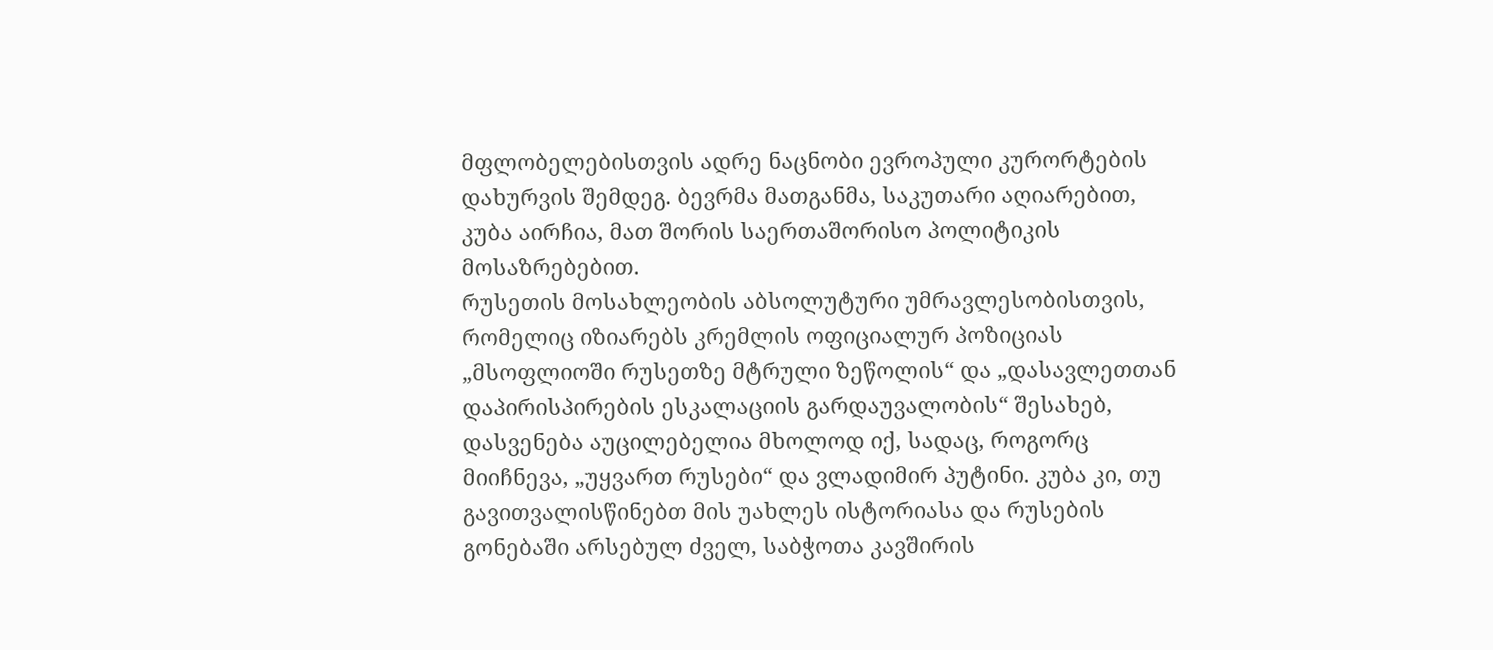მფლობელებისთვის ადრე ნაცნობი ევროპული კურორტების დახურვის შემდეგ. ბევრმა მათგანმა, საკუთარი აღიარებით, კუბა აირჩია, მათ შორის საერთაშორისო პოლიტიკის მოსაზრებებით.
რუსეთის მოსახლეობის აბსოლუტური უმრავლესობისთვის, რომელიც იზიარებს კრემლის ოფიციალურ პოზიციას „მსოფლიოში რუსეთზე მტრული ზეწოლის“ და „დასავლეთთან დაპირისპირების ესკალაციის გარდაუვალობის“ შესახებ, დასვენება აუცილებელია მხოლოდ იქ, სადაც, როგორც მიიჩნევა, „უყვართ რუსები“ და ვლადიმირ პუტინი. კუბა კი, თუ გავითვალისწინებთ მის უახლეს ისტორიასა და რუსების გონებაში არსებულ ძველ, საბჭოთა კავშირის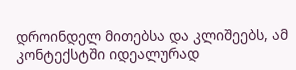დროინდელ მითებსა და კლიშეებს, ამ კონტექსტში იდეალურად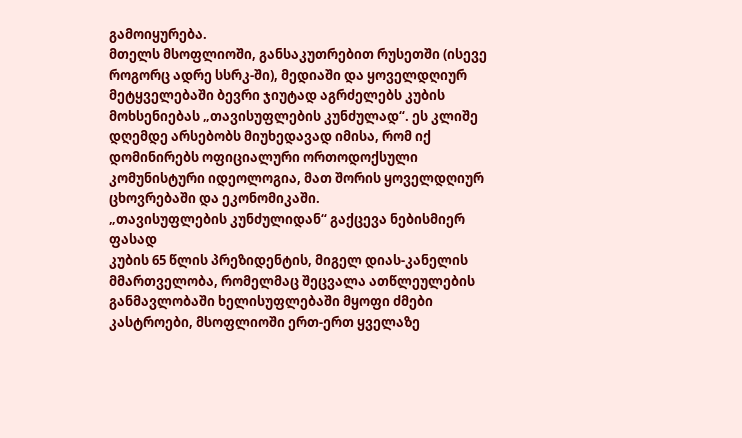გამოიყურება.
მთელს მსოფლიოში, განსაკუთრებით რუსეთში (ისევე როგორც ადრე სსრკ-ში), მედიაში და ყოველდღიურ მეტყველებაში ბევრი ჯიუტად აგრძელებს კუბის მოხსენიებას „თავისუფლების კუნძულად“. ეს კლიშე დღემდე არსებობს მიუხედავად იმისა, რომ იქ დომინირებს ოფიციალური ორთოდოქსული კომუნისტური იდეოლოგია, მათ შორის ყოველდღიურ ცხოვრებაში და ეკონომიკაში.
„თავისუფლების კუნძულიდან“ გაქცევა ნებისმიერ ფასად
კუბის 65 წლის პრეზიდენტის, მიგელ დიას-კანელის მმართველობა, რომელმაც შეცვალა ათწლეულების განმავლობაში ხელისუფლებაში მყოფი ძმები კასტროები, მსოფლიოში ერთ-ერთ ყველაზე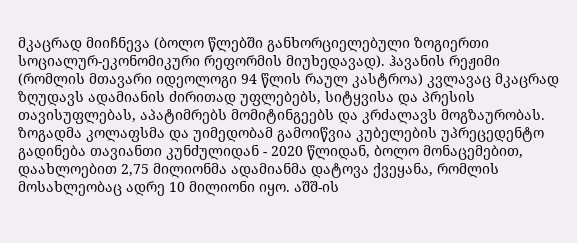მკაცრად მიიჩნევა (ბოლო წლებში განხორციელებული ზოგიერთი სოციალურ-ეკონომიკური რეფორმის მიუხედავად). ჰავანის რეჟიმი (რომლის მთავარი იდეოლოგი 94 წლის რაულ კასტროა) კვლავაც მკაცრად ზღუდავს ადამიანის ძირითად უფლებებს, სიტყვისა და პრესის თავისუფლებას, აპატიმრებს მომიტინგეებს და კრძალავს მოგზაურობას.
ზოგადმა კოლაფსმა და უიმედობამ გამოიწვია კუბელების უპრეცედენტო გადინება თავიანთი კუნძულიდან - 2020 წლიდან, ბოლო მონაცემებით, დაახლოებით 2,75 მილიონმა ადამიანმა დატოვა ქვეყანა, რომლის მოსახლეობაც ადრე 10 მილიონი იყო. აშშ-ის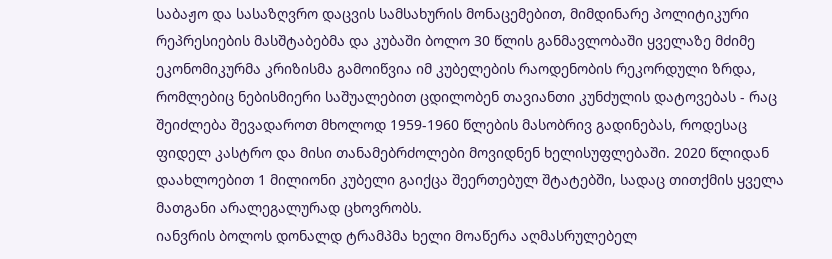საბაჟო და სასაზღვრო დაცვის სამსახურის მონაცემებით, მიმდინარე პოლიტიკური რეპრესიების მასშტაბებმა და კუბაში ბოლო 30 წლის განმავლობაში ყველაზე მძიმე ეკონომიკურმა კრიზისმა გამოიწვია იმ კუბელების რაოდენობის რეკორდული ზრდა, რომლებიც ნებისმიერი საშუალებით ცდილობენ თავიანთი კუნძულის დატოვებას - რაც შეიძლება შევადაროთ მხოლოდ 1959-1960 წლების მასობრივ გადინებას, როდესაც ფიდელ კასტრო და მისი თანამებრძოლები მოვიდნენ ხელისუფლებაში. 2020 წლიდან დაახლოებით 1 მილიონი კუბელი გაიქცა შეერთებულ შტატებში, სადაც თითქმის ყველა მათგანი არალეგალურად ცხოვრობს.
იანვრის ბოლოს დონალდ ტრამპმა ხელი მოაწერა აღმასრულებელ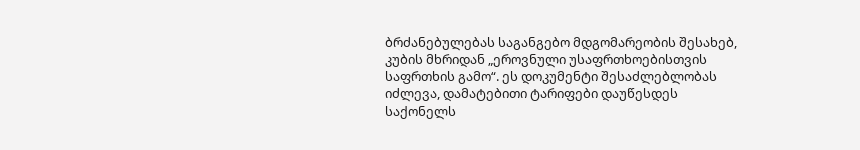ბრძანებულებას საგანგებო მდგომარეობის შესახებ, კუბის მხრიდან „ეროვნული უსაფრთხოებისთვის საფრთხის გამო“. ეს დოკუმენტი შესაძლებლობას იძლევა, დამატებითი ტარიფები დაუწესდეს საქონელს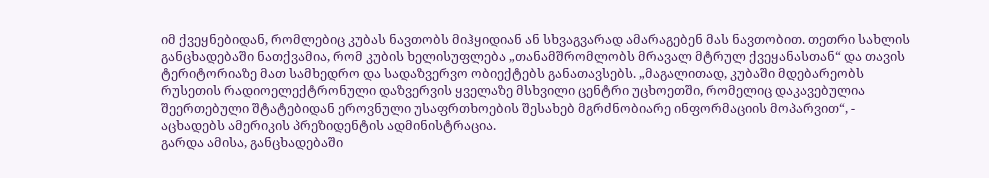იმ ქვეყნებიდან, რომლებიც კუბას ნავთობს მიჰყიდიან ან სხვაგვარად ამარაგებენ მას ნავთობით. თეთრი სახლის განცხადებაში ნათქვამია, რომ კუბის ხელისუფლება „თანამშრომლობს მრავალ მტრულ ქვეყანასთან“ და თავის ტერიტორიაზე მათ სამხედრო და სადაზვერვო ობიექტებს განათავსებს. „მაგალითად, კუბაში მდებარეობს რუსეთის რადიოელექტრონული დაზვერვის ყველაზე მსხვილი ცენტრი უცხოეთში, რომელიც დაკავებულია შეერთებული შტატებიდან ეროვნული უსაფრთხოების შესახებ მგრძნობიარე ინფორმაციის მოპარვით“, - აცხადებს ამერიკის პრეზიდენტის ადმინისტრაცია.
გარდა ამისა, განცხადებაში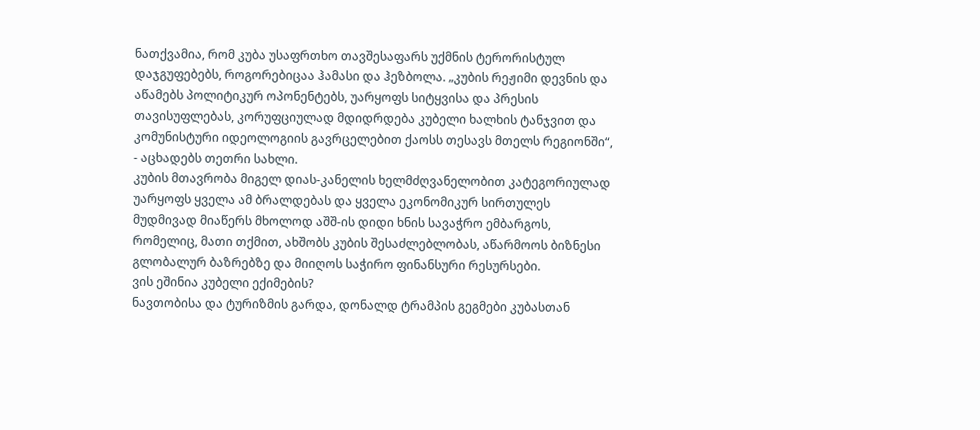ნათქვამია, რომ კუბა უსაფრთხო თავშესაფარს უქმნის ტერორისტულ დაჯგუფებებს, როგორებიცაა ჰამასი და ჰეზბოლა. „კუბის რეჟიმი დევნის და აწამებს პოლიტიკურ ოპონენტებს, უარყოფს სიტყვისა და პრესის თავისუფლებას, კორუფციულად მდიდრდება კუბელი ხალხის ტანჯვით და კომუნისტური იდეოლოგიის გავრცელებით ქაოსს თესავს მთელს რეგიონში“, - აცხადებს თეთრი სახლი.
კუბის მთავრობა მიგელ დიას-კანელის ხელმძღვანელობით კატეგორიულად უარყოფს ყველა ამ ბრალდებას და ყველა ეკონომიკურ სირთულეს მუდმივად მიაწერს მხოლოდ აშშ-ის დიდი ხნის სავაჭრო ემბარგოს, რომელიც, მათი თქმით, ახშობს კუბის შესაძლებლობას, აწარმოოს ბიზნესი გლობალურ ბაზრებზე და მიიღოს საჭირო ფინანსური რესურსები.
ვის ეშინია კუბელი ექიმების?
ნავთობისა და ტურიზმის გარდა, დონალდ ტრამპის გეგმები კუბასთან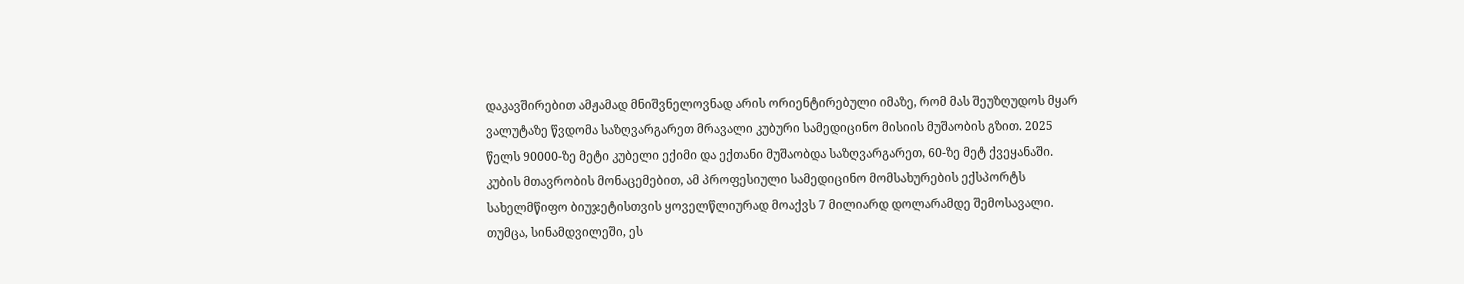დაკავშირებით ამჟამად მნიშვნელოვნად არის ორიენტირებული იმაზე, რომ მას შეუზღუდოს მყარ ვალუტაზე წვდომა საზღვარგარეთ მრავალი კუბური სამედიცინო მისიის მუშაობის გზით. 2025 წელს 90000-ზე მეტი კუბელი ექიმი და ექთანი მუშაობდა საზღვარგარეთ, 60-ზე მეტ ქვეყანაში. კუბის მთავრობის მონაცემებით, ამ პროფესიული სამედიცინო მომსახურების ექსპორტს სახელმწიფო ბიუჯეტისთვის ყოველწლიურად მოაქვს 7 მილიარდ დოლარამდე შემოსავალი.
თუმცა, სინამდვილეში, ეს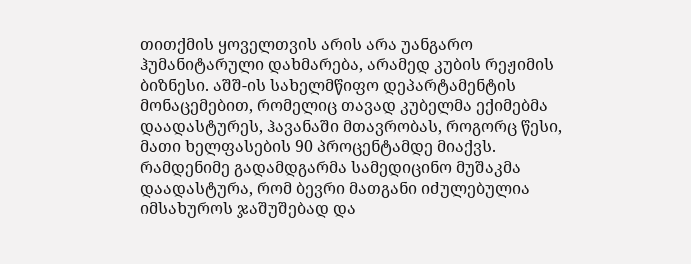თითქმის ყოველთვის არის არა უანგარო ჰუმანიტარული დახმარება, არამედ კუბის რეჟიმის ბიზნესი. აშშ-ის სახელმწიფო დეპარტამენტის მონაცემებით, რომელიც თავად კუბელმა ექიმებმა დაადასტურეს, ჰავანაში მთავრობას, როგორც წესი, მათი ხელფასების 90 პროცენტამდე მიაქვს. რამდენიმე გადამდგარმა სამედიცინო მუშაკმა დაადასტურა, რომ ბევრი მათგანი იძულებულია იმსახუროს ჯაშუშებად და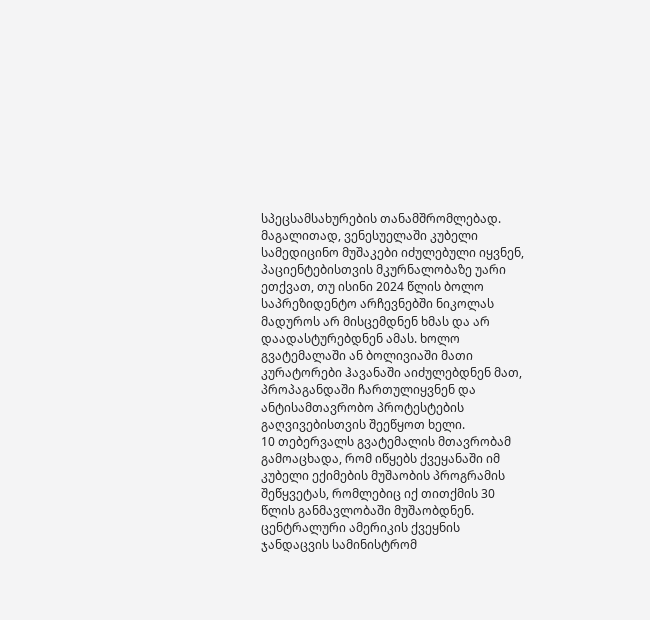სპეცსამსახურების თანამშრომლებად.
მაგალითად, ვენესუელაში კუბელი სამედიცინო მუშაკები იძულებული იყვნენ, პაციენტებისთვის მკურნალობაზე უარი ეთქვათ, თუ ისინი 2024 წლის ბოლო საპრეზიდენტო არჩევნებში ნიკოლას მადუროს არ მისცემდნენ ხმას და არ დაადასტურებდნენ ამას. ხოლო გვატემალაში ან ბოლივიაში მათი კურატორები ჰავანაში აიძულებდნენ მათ, პროპაგანდაში ჩართულიყვნენ და ანტისამთავრობო პროტესტების გაღვივებისთვის შეეწყოთ ხელი.
10 თებერვალს გვატემალის მთავრობამ გამოაცხადა, რომ იწყებს ქვეყანაში იმ კუბელი ექიმების მუშაობის პროგრამის შეწყვეტას, რომლებიც იქ თითქმის 30 წლის განმავლობაში მუშაობდნენ. ცენტრალური ამერიკის ქვეყნის ჯანდაცვის სამინისტრომ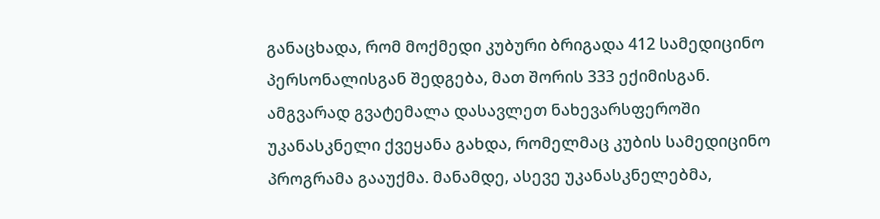განაცხადა, რომ მოქმედი კუბური ბრიგადა 412 სამედიცინო პერსონალისგან შედგება, მათ შორის 333 ექიმისგან. ამგვარად გვატემალა დასავლეთ ნახევარსფეროში უკანასკნელი ქვეყანა გახდა, რომელმაც კუბის სამედიცინო პროგრამა გააუქმა. მანამდე, ასევე უკანასკნელებმა,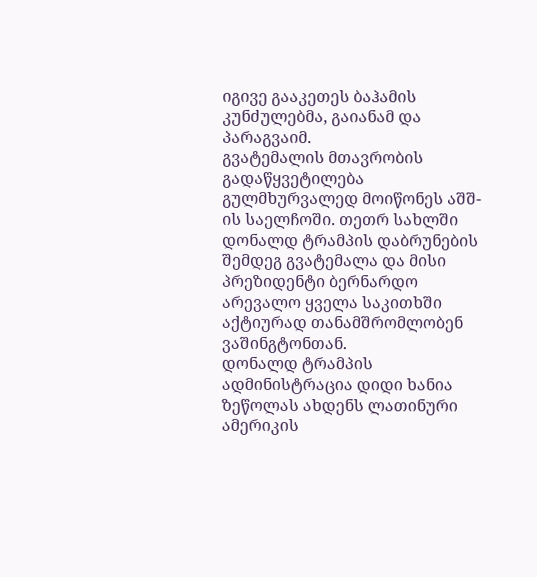იგივე გააკეთეს ბაჰამის კუნძულებმა, გაიანამ და პარაგვაიმ.
გვატემალის მთავრობის გადაწყვეტილება გულმხურვალედ მოიწონეს აშშ-ის საელჩოში. თეთრ სახლში დონალდ ტრამპის დაბრუნების შემდეგ გვატემალა და მისი პრეზიდენტი ბერნარდო არევალო ყველა საკითხში აქტიურად თანამშრომლობენ ვაშინგტონთან.
დონალდ ტრამპის ადმინისტრაცია დიდი ხანია ზეწოლას ახდენს ლათინური ამერიკის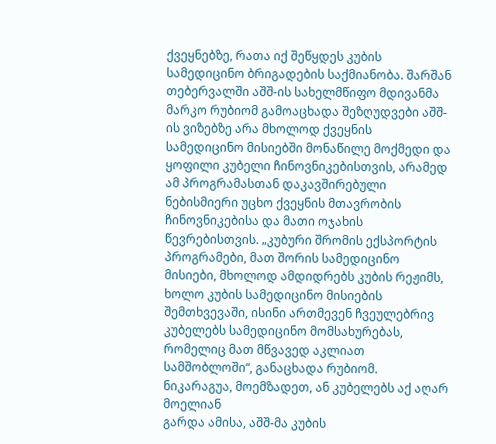ქვეყნებზე, რათა იქ შეწყდეს კუბის სამედიცინო ბრიგადების საქმიანობა. შარშან თებერვალში აშშ-ის სახელმწიფო მდივანმა მარკო რუბიომ გამოაცხადა შეზღუდვები აშშ-ის ვიზებზე არა მხოლოდ ქვეყნის სამედიცინო მისიებში მონაწილე მოქმედი და ყოფილი კუბელი ჩინოვნიკებისთვის, არამედ ამ პროგრამასთან დაკავშირებული ნებისმიერი უცხო ქვეყნის მთავრობის ჩინოვნიკებისა და მათი ოჯახის წევრებისთვის. „კუბური შრომის ექსპორტის პროგრამები, მათ შორის სამედიცინო მისიები, მხოლოდ ამდიდრებს კუბის რეჟიმს, ხოლო კუბის სამედიცინო მისიების შემთხვევაში, ისინი ართმევენ ჩვეულებრივ კუბელებს სამედიცინო მომსახურებას, რომელიც მათ მწვავედ აკლიათ სამშობლოში“, განაცხადა რუბიომ.
ნიკარაგუა, მოემზადეთ, ან კუბელებს აქ აღარ მოელიან
გარდა ამისა, აშშ-მა კუბის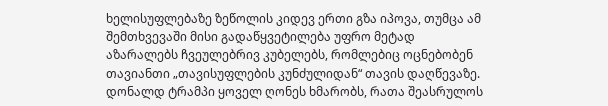ხელისუფლებაზე ზეწოლის კიდევ ერთი გზა იპოვა, თუმცა ამ შემთხვევაში მისი გადაწყვეტილება უფრო მეტად აზარალებს ჩვეულებრივ კუბელებს, რომლებიც ოცნებობენ თავიანთი „თავისუფლების კუნძულიდან“ თავის დაღწევაზე. დონალდ ტრამპი ყოველ ღონეს ხმარობს, რათა შეასრულოს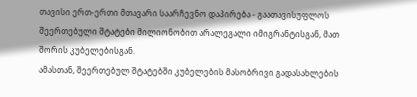თავისი ერთ-ერთი მთავარი საარჩევნო დაპირება - გაათავისუფლოს შეერთებული შტატები მილიონობით არალეგალი იმიგრანტისგან, მათ შორის კუბელებისგან.
ამასთან, შეერთებულ შტატებში კუბელების მასობრივი გადასახლების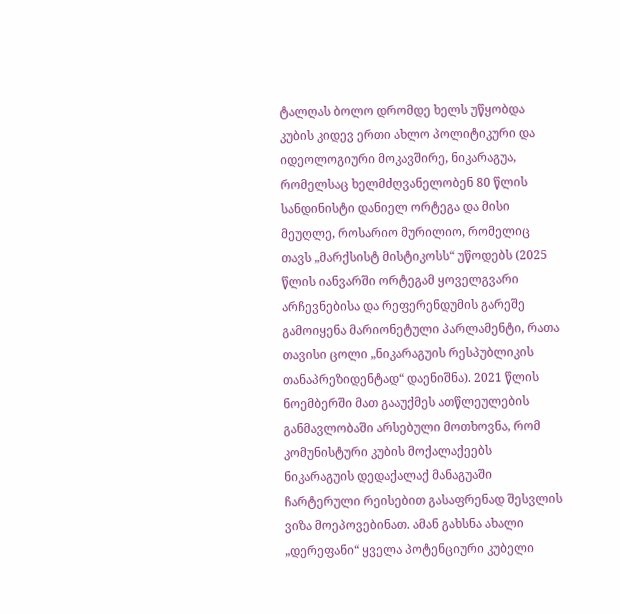ტალღას ბოლო დრომდე ხელს უწყობდა კუბის კიდევ ერთი ახლო პოლიტიკური და იდეოლოგიური მოკავშირე, ნიკარაგუა, რომელსაც ხელმძღვანელობენ 80 წლის სანდინისტი დანიელ ორტეგა და მისი მეუღლე, როსარიო მურილიო, რომელიც თავს „მარქსისტ მისტიკოსს“ უწოდებს (2025 წლის იანვარში ორტეგამ ყოველგვარი არჩევნებისა და რეფერენდუმის გარეშე გამოიყენა მარიონეტული პარლამენტი, რათა თავისი ცოლი „ნიკარაგუის რესპუბლიკის თანაპრეზიდენტად“ დაენიშნა). 2021 წლის ნოემბერში მათ გააუქმეს ათწლეულების განმავლობაში არსებული მოთხოვნა, რომ კომუნისტური კუბის მოქალაქეებს ნიკარაგუის დედაქალაქ მანაგუაში ჩარტერული რეისებით გასაფრენად შესვლის ვიზა მოეპოვებინათ. ამან გახსნა ახალი „დერეფანი“ ყველა პოტენციური კუბელი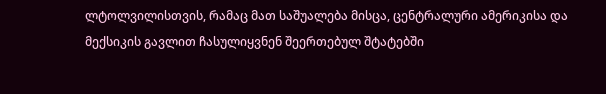ლტოლვილისთვის, რამაც მათ საშუალება მისცა, ცენტრალური ამერიკისა და მექსიკის გავლით ჩასულიყვნენ შეერთებულ შტატებში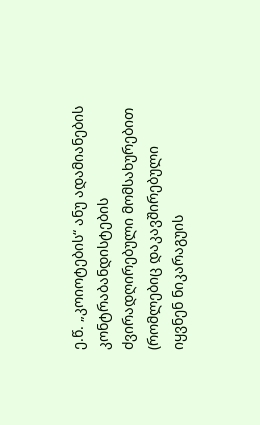ე.წ. „კოიოტების“ ანუ ადამიანების კონტრაბანდისტების ძვირადღირებული მომსახურებით (რომლებიც დაკავშირებული იყვნენ ნიკარაგუის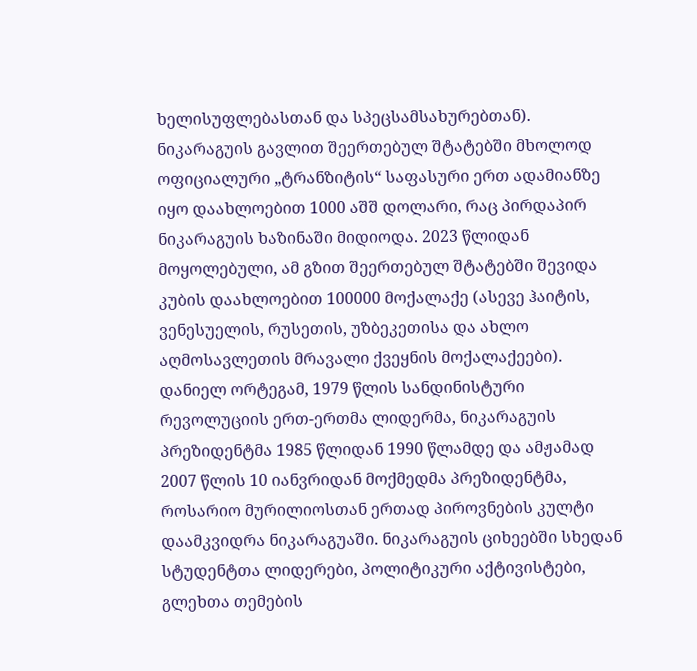ხელისუფლებასთან და სპეცსამსახურებთან). ნიკარაგუის გავლით შეერთებულ შტატებში მხოლოდ ოფიციალური „ტრანზიტის“ საფასური ერთ ადამიანზე იყო დაახლოებით 1000 აშშ დოლარი, რაც პირდაპირ ნიკარაგუის ხაზინაში მიდიოდა. 2023 წლიდან მოყოლებული, ამ გზით შეერთებულ შტატებში შევიდა კუბის დაახლოებით 100000 მოქალაქე (ასევე ჰაიტის, ვენესუელის, რუსეთის, უზბეკეთისა და ახლო აღმოსავლეთის მრავალი ქვეყნის მოქალაქეები).
დანიელ ორტეგამ, 1979 წლის სანდინისტური რევოლუციის ერთ-ერთმა ლიდერმა, ნიკარაგუის პრეზიდენტმა 1985 წლიდან 1990 წლამდე და ამჟამად 2007 წლის 10 იანვრიდან მოქმედმა პრეზიდენტმა, როსარიო მურილიოსთან ერთად პიროვნების კულტი დაამკვიდრა ნიკარაგუაში. ნიკარაგუის ციხეებში სხედან სტუდენტთა ლიდერები, პოლიტიკური აქტივისტები, გლეხთა თემების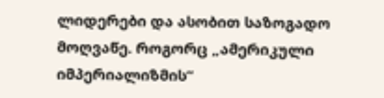ლიდერები და ასობით საზოგადო მოღვაწე. როგორც „ამერიკული იმპერიალიზმის“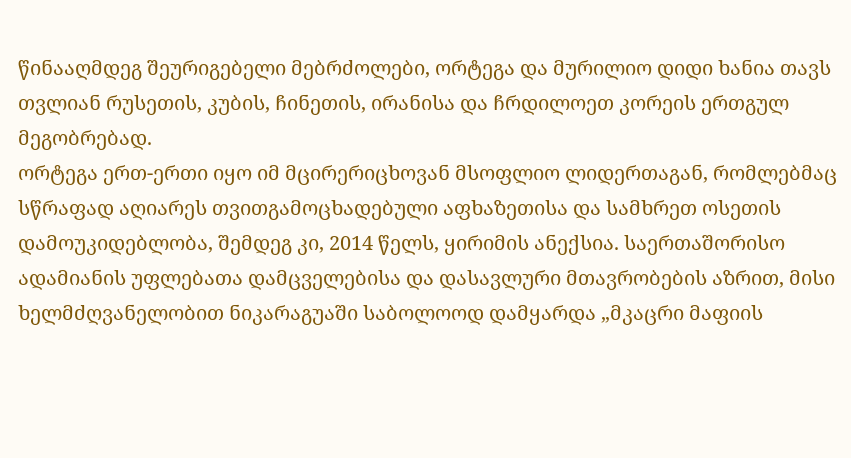წინააღმდეგ შეურიგებელი მებრძოლები, ორტეგა და მურილიო დიდი ხანია თავს თვლიან რუსეთის, კუბის, ჩინეთის, ირანისა და ჩრდილოეთ კორეის ერთგულ მეგობრებად.
ორტეგა ერთ-ერთი იყო იმ მცირერიცხოვან მსოფლიო ლიდერთაგან, რომლებმაც სწრაფად აღიარეს თვითგამოცხადებული აფხაზეთისა და სამხრეთ ოსეთის დამოუკიდებლობა, შემდეგ კი, 2014 წელს, ყირიმის ანექსია. საერთაშორისო ადამიანის უფლებათა დამცველებისა და დასავლური მთავრობების აზრით, მისი ხელმძღვანელობით ნიკარაგუაში საბოლოოდ დამყარდა „მკაცრი მაფიის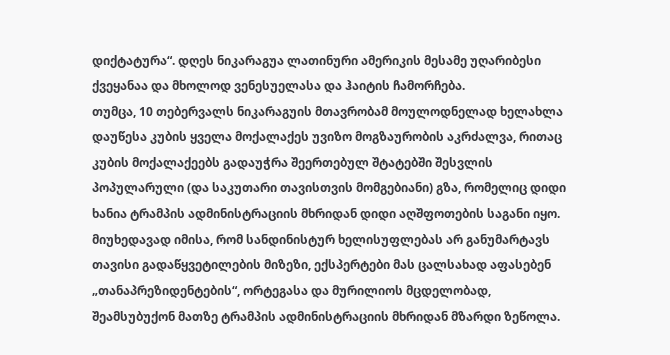დიქტატურა“. დღეს ნიკარაგუა ლათინური ამერიკის მესამე უღარიბესი ქვეყანაა და მხოლოდ ვენესუელასა და ჰაიტის ჩამორჩება.
თუმცა, 10 თებერვალს ნიკარაგუის მთავრობამ მოულოდნელად ხელახლა დაუწესა კუბის ყველა მოქალაქეს უვიზო მოგზაურობის აკრძალვა, რითაც კუბის მოქალაქეებს გადაუჭრა შეერთებულ შტატებში შესვლის პოპულარული (და საკუთარი თავისთვის მომგებიანი) გზა, რომელიც დიდი ხანია ტრამპის ადმინისტრაციის მხრიდან დიდი აღშფოთების საგანი იყო. მიუხედავად იმისა, რომ სანდინისტურ ხელისუფლებას არ განუმარტავს თავისი გადაწყვეტილების მიზეზი, ექსპერტები მას ცალსახად აფასებენ „თანაპრეზიდენტების“, ორტეგასა და მურილიოს მცდელობად, შეამსუბუქონ მათზე ტრამპის ადმინისტრაციის მხრიდან მზარდი ზეწოლა.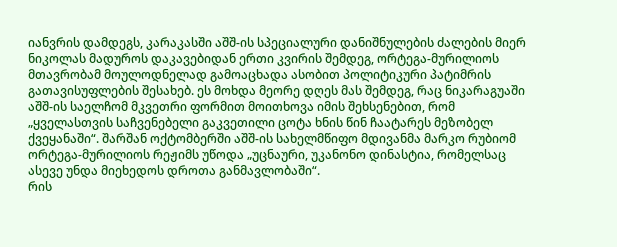იანვრის დამდეგს, კარაკასში აშშ-ის სპეციალური დანიშნულების ძალების მიერ ნიკოლას მადუროს დაკავებიდან ერთი კვირის შემდეგ, ორტეგა-მურილიოს მთავრობამ მოულოდნელად გამოაცხადა ასობით პოლიტიკური პატიმრის გათავისუფლების შესახებ. ეს მოხდა მეორე დღეს მას შემდეგ, რაც ნიკარაგუაში აშშ-ის საელჩომ მკვეთრი ფორმით მოითხოვა იმის შეხსენებით, რომ „ყველასთვის საჩვენებელი გაკვეთილი ცოტა ხნის წინ ჩაატარეს მეზობელ ქვეყანაში“. შარშან ოქტომბერში აშშ-ის სახელმწიფო მდივანმა მარკო რუბიომ ორტეგა-მურილიოს რეჟიმს უწოდა „უცნაური, უკანონო დინასტია, რომელსაც ასევე უნდა მიეხედოს დროთა განმავლობაში“.
რის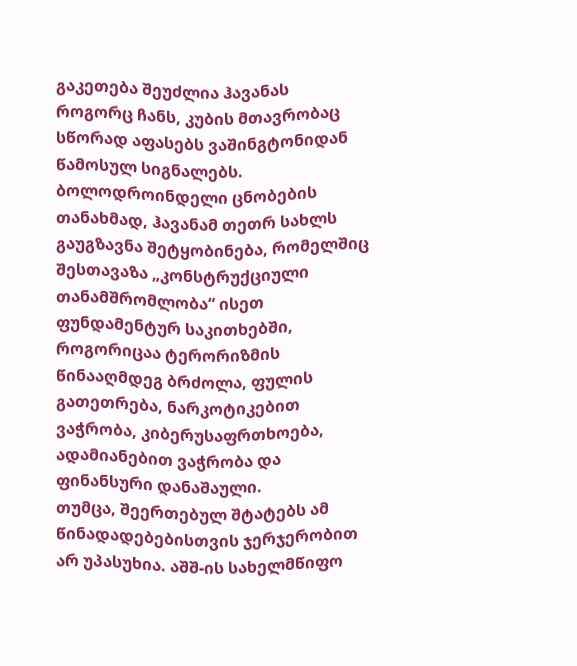გაკეთება შეუძლია ჰავანას
როგორც ჩანს, კუბის მთავრობაც სწორად აფასებს ვაშინგტონიდან წამოსულ სიგნალებს. ბოლოდროინდელი ცნობების თანახმად, ჰავანამ თეთრ სახლს გაუგზავნა შეტყობინება, რომელშიც შესთავაზა „კონსტრუქციული თანამშრომლობა“ ისეთ ფუნდამენტურ საკითხებში, როგორიცაა ტერორიზმის წინააღმდეგ ბრძოლა, ფულის გათეთრება, ნარკოტიკებით ვაჭრობა, კიბერუსაფრთხოება, ადამიანებით ვაჭრობა და ფინანსური დანაშაული.
თუმცა, შეერთებულ შტატებს ამ წინადადებებისთვის ჯერჯერობით არ უპასუხია. აშშ-ის სახელმწიფო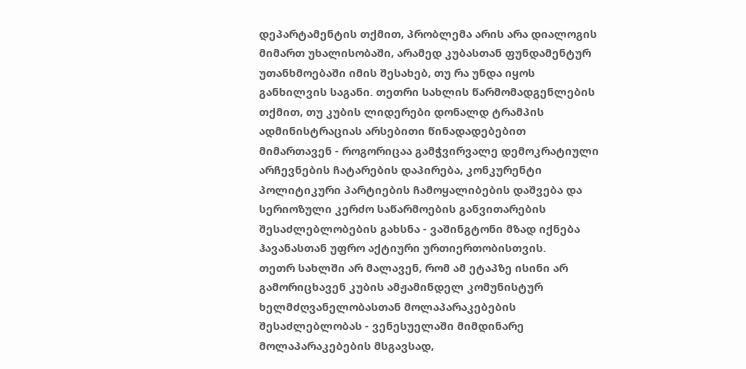დეპარტამენტის თქმით, პრობლემა არის არა დიალოგის მიმართ უხალისობაში, არამედ კუბასთან ფუნდამენტურ უთანხმოებაში იმის შესახებ, თუ რა უნდა იყოს განხილვის საგანი. თეთრი სახლის წარმომადგენლების თქმით, თუ კუბის ლიდერები დონალდ ტრამპის ადმინისტრაციას არსებითი წინადადებებით მიმართავენ - როგორიცაა გამჭვირვალე დემოკრატიული არჩევნების ჩატარების დაპირება, კონკურენტი პოლიტიკური პარტიების ჩამოყალიბების დაშვება და სერიოზული კერძო საწარმოების განვითარების შესაძლებლობების გახსნა - ვაშინგტონი მზად იქნება ჰავანასთან უფრო აქტიური ურთიერთობისთვის.
თეთრ სახლში არ მალავენ, რომ ამ ეტაპზე ისინი არ გამორიცხავენ კუბის ამჟამინდელ კომუნისტურ ხელმძღვანელობასთან მოლაპარაკებების შესაძლებლობას - ვენესუელაში მიმდინარე მოლაპარაკებების მსგავსად,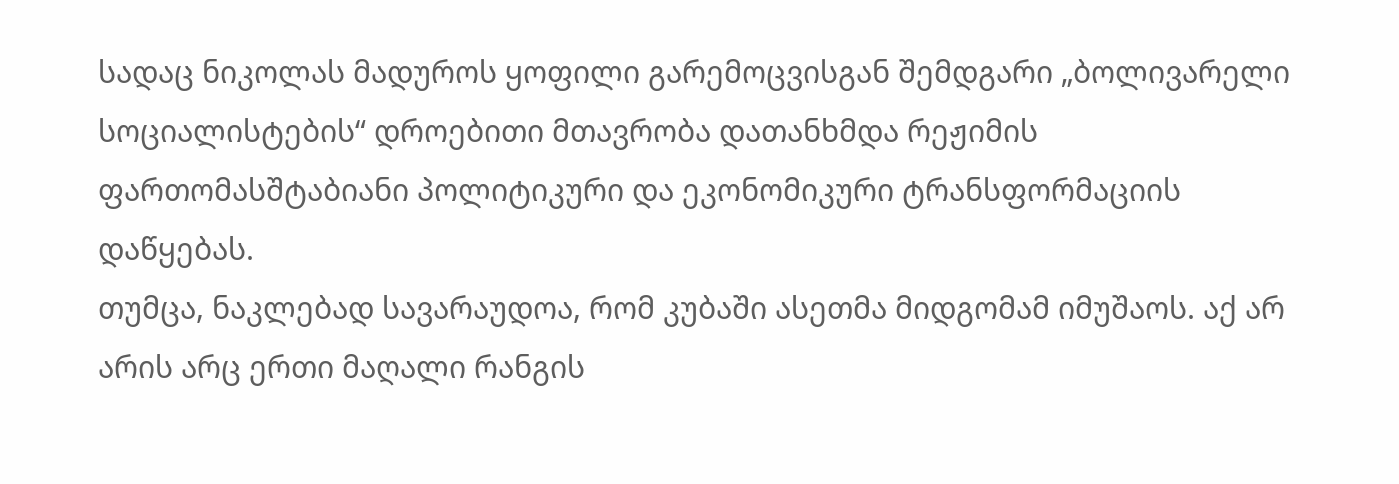სადაც ნიკოლას მადუროს ყოფილი გარემოცვისგან შემდგარი „ბოლივარელი სოციალისტების“ დროებითი მთავრობა დათანხმდა რეჟიმის ფართომასშტაბიანი პოლიტიკური და ეკონომიკური ტრანსფორმაციის დაწყებას.
თუმცა, ნაკლებად სავარაუდოა, რომ კუბაში ასეთმა მიდგომამ იმუშაოს. აქ არ არის არც ერთი მაღალი რანგის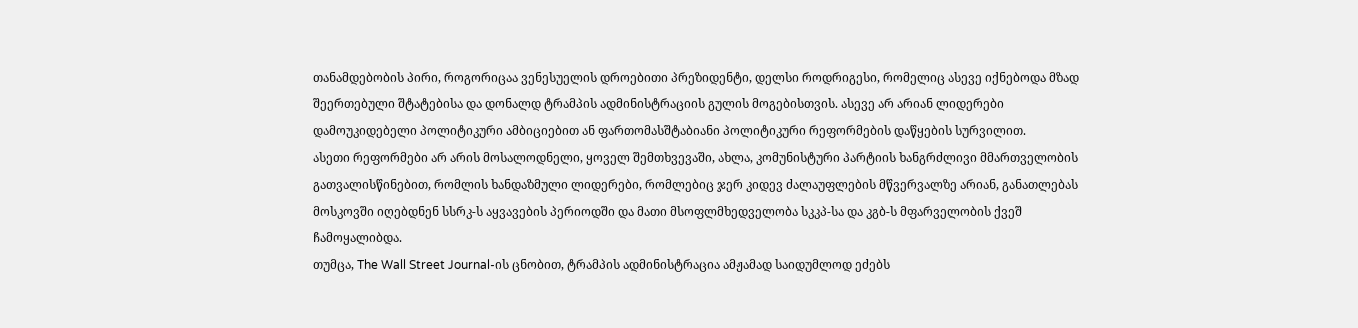თანამდებობის პირი, როგორიცაა ვენესუელის დროებითი პრეზიდენტი, დელსი როდრიგესი, რომელიც ასევე იქნებოდა მზად შეერთებული შტატებისა და დონალდ ტრამპის ადმინისტრაციის გულის მოგებისთვის. ასევე არ არიან ლიდერები დამოუკიდებელი პოლიტიკური ამბიციებით ან ფართომასშტაბიანი პოლიტიკური რეფორმების დაწყების სურვილით.
ასეთი რეფორმები არ არის მოსალოდნელი, ყოველ შემთხვევაში, ახლა, კომუნისტური პარტიის ხანგრძლივი მმართველობის გათვალისწინებით, რომლის ხანდაზმული ლიდერები, რომლებიც ჯერ კიდევ ძალაუფლების მწვერვალზე არიან, განათლებას მოსკოვში იღებდნენ სსრკ-ს აყვავების პერიოდში და მათი მსოფლმხედველობა სკკპ-სა და კგბ-ს მფარველობის ქვეშ ჩამოყალიბდა.
თუმცა, The Wall Street Journal-ის ცნობით, ტრამპის ადმინისტრაცია ამჟამად საიდუმლოდ ეძებს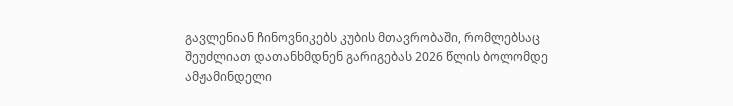გავლენიან ჩინოვნიკებს კუბის მთავრობაში, რომლებსაც შეუძლიათ დათანხმდნენ გარიგებას 2026 წლის ბოლომდე ამჟამინდელი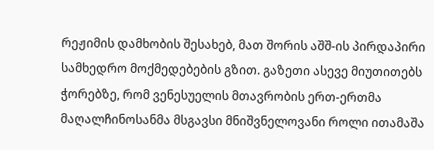რეჟიმის დამხობის შესახებ, მათ შორის აშშ-ის პირდაპირი სამხედრო მოქმედებების გზით. გაზეთი ასევე მიუთითებს ჭორებზე, რომ ვენესუელის მთავრობის ერთ-ერთმა მაღალჩინოსანმა მსგავსი მნიშვნელოვანი როლი ითამაშა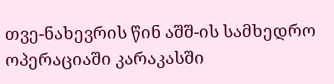თვე-ნახევრის წინ აშშ-ის სამხედრო ოპერაციაში კარაკასში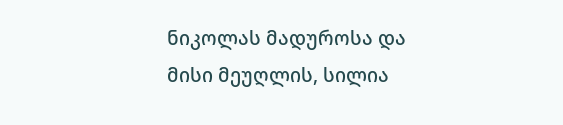ნიკოლას მადუროსა და მისი მეუღლის, სილია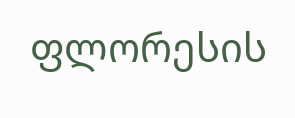ფლორესის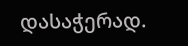დასაჭერად.